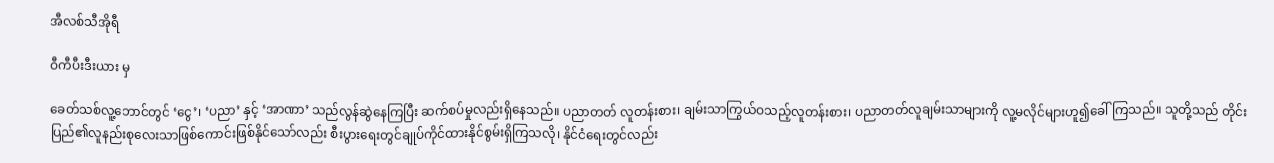အီလစ်သီအိုရီ

ဝီကီပီးဒီးယား မှ

ခေတ်သစ်လူ့ဘောင်တွင် ‘ငွေ’၊ ‘ပညာ’ နှင့် ‘အာဏာ’ သည်လွန်ဆွဲနေကြပြီး ဆက်စပ်မှုလည်းရှိနေသည်။ ပညာတတ် လူတန်းစား၊ ချမ်းသာကြွယ်ဝသည့်လူတန်းစား၊ ပညာတတ်လူချမ်းသာများကို လူ့မလိုင်များဟူ၍ခေါ်ကြသည်။ သူတို့သည် တိုင်းပြည်၏လူနည်းစုလေးသာဖြစ်ကောင်းဖြစ်နိုင်သော်လည်း စီးပွားရေးတွင်ချုပ်ကိုင်ထားနိုင်စွမ်းရှိကြသလို၊ နိုင်ငံရေးတွင်လည်း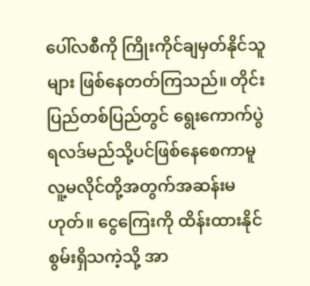ပေါ်လစီကို ကြိုးကိုင်ချမှတ်နိုင်သူများ ဖြစ်နေတတ်ကြသည်။ တိုင်းပြည်တစ်ပြည်တွင် ရွေးကောက်ပွဲရလဒ်မည်သို့ပင်ဖြစ်နေစေကာမူ လူ့မလိုင်တို့အတွက်အဆန်းမဟုတ်။ ငွေကြေးကို ထိန်းထားနိုင်စွမ်းရှိသကဲ့သို့ အာ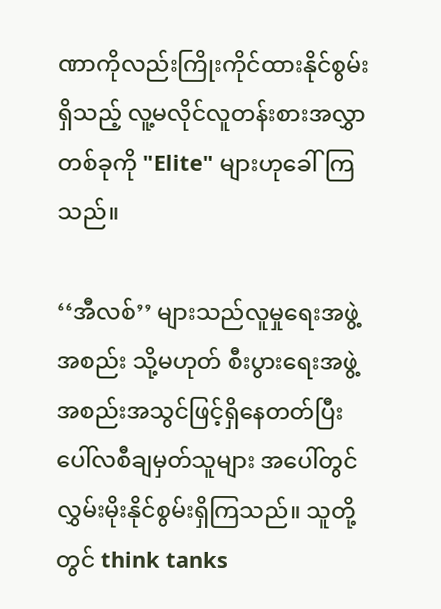ဏာကိုလည်းကြိုးကိုင်ထားနိုင်စွမ်းရှိသည့် လူ့မလိုင်လူတန်းစားအလွှာတစ်ခုကို "Elite" များဟုခေါ်ကြသည်။

‘‘အီလစ်’’ များသည်လူမှုရေးအဖွဲ့အစည်း သို့မဟုတ် စီးပွားရေးအဖွဲ့အစည်းအသွင်ဖြင့်ရှိနေတတ်ပြီး ပေါ်လစီချမှတ်သူများ အပေါ်တွင် လွှမ်းမိုးနိုင်စွမ်းရှိကြသည်။ သူတို့တွင် think tanks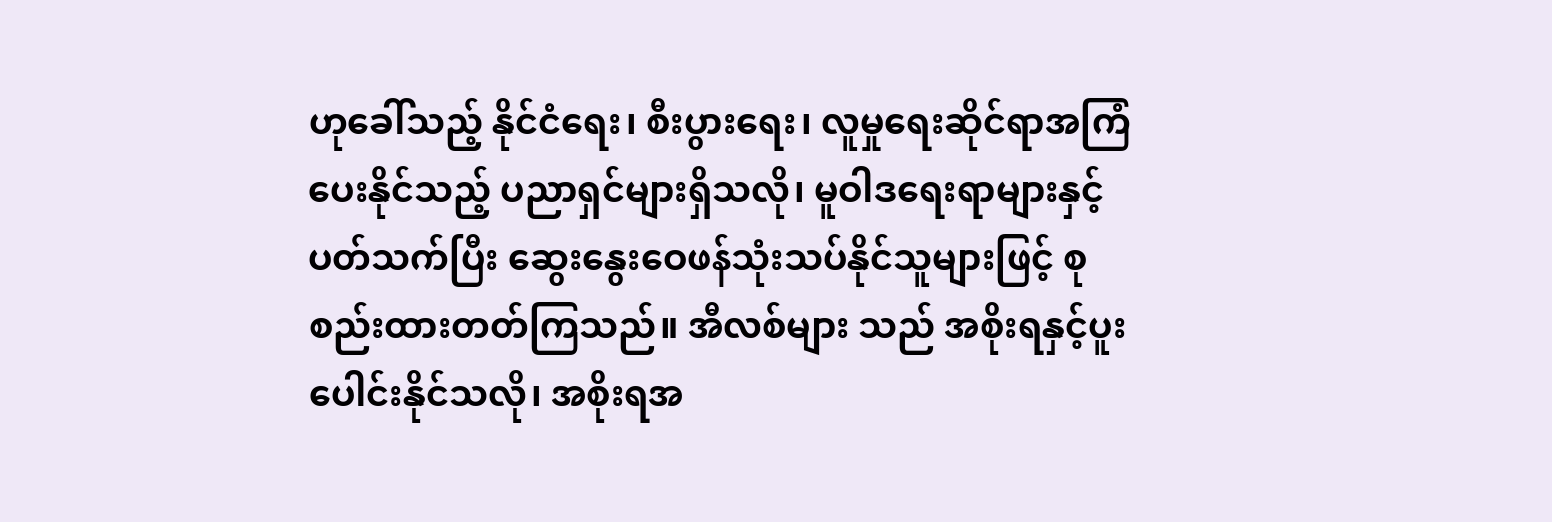ဟုခေါ်သည့် နိုင်ငံရေး၊ စီးပွားရေး၊ လူမှုရေးဆိုင်ရာအကြံပေးနိုင်သည့် ပညာရှင်များရှိသလို၊ မူဝါဒရေးရာများနှင့်ပတ်သက်ပြီး ဆွေးနွေးဝေဖန်သုံးသပ်နိုင်သူများဖြင့် စုစည်းထားတတ်ကြသည်။ အီလစ်များ သည် အစိုးရနှင့်ပူးပေါင်းနိုင်သလို၊ အစိုးရအ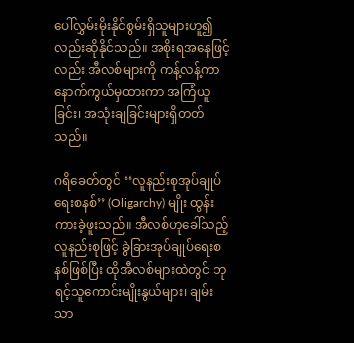ပေါ်လွှမ်းမိုးနိုင်စွမ်းရှိသူများဟူ၍လည်းဆိုနိုင်သည်။ အစိုးရအနေဖြင့်လည်း အီလစ်များကို ကန့်လန့်ကာ နောက်ကွယ်မှထားကာ အကြံယူခြင်း၊ အသုံးချခြင်းများရှိတတ်သည်။

ဂရိခေတ်တွင် ‘‘လူနည်းစုအုပ်ချုပ်ရေးစနစ်’’ (Oligarchy) မျိုး ထွန်းကားခဲ့ဖူးသည်။ အီလစ်ဟုခေါ်သည့် လူနည်းစုဖြင့် ခွဲခြားအုပ်ချုပ်ရေးစနစ်ဖြစ်ပြီး ထိုအီလစ်များထဲတွင် ဘုရင့်သူကောင်းမျိုးနွယ်များ၊ ချမ်းသာ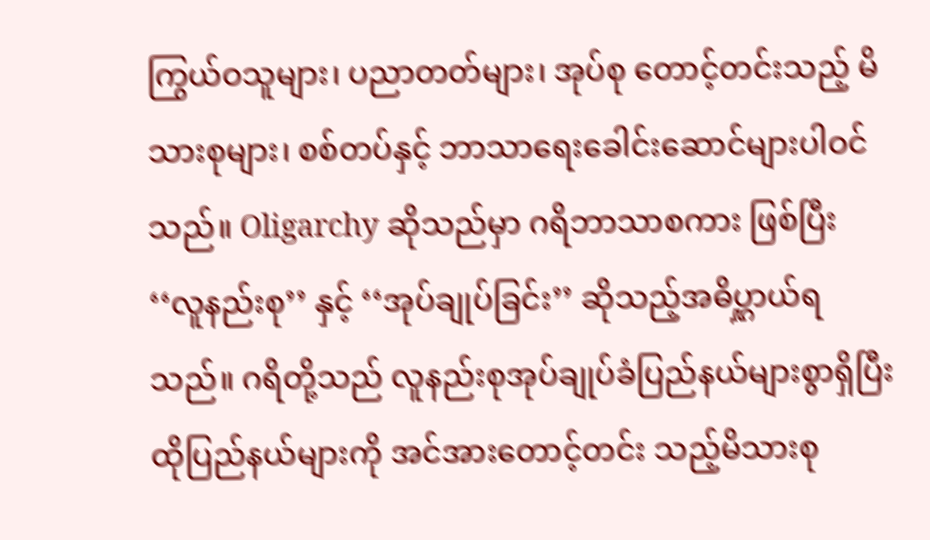ကြွယ်ဝသူများ၊ ပညာတတ်များ၊ အုပ်စု တောင့်တင်းသည့် မိသားစုများ၊ စစ်တပ်နှင့် ဘာသာရေးခေါင်းဆောင်များပါဝင်သည်။ Oligarchy ဆိုသည်မှာ ဂရိဘာသာစကား ဖြစ်ပြီး ‘‘လူနည်းစု’’ နှင့် ‘‘အုပ်ချုပ်ခြင်း’’ ဆိုသည့်အဓိပ္ဋာယ်ရသည်။ ဂရိတို့သည် လူနည်းစုအုပ်ချုပ်ခံပြည်နယ်များစွာရှိပြီး ထိုပြည်နယ်များကို အင်အားတောင့်တင်း သည့်မိသားစု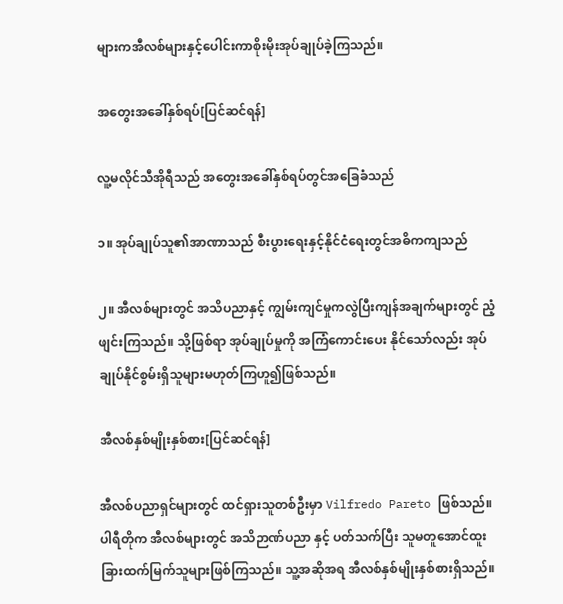များကအီလစ်များနှင့်ပေါင်းကာစိုးမိုးအုပ်ချုပ်ခဲ့ကြသည်။

အတွေးအခေါ်နှစ်ရပ်[ပြင်ဆင်ရန်]

လူ့မလိုင်သီအိုရီသည် အတွေးအခေါ်နှစ်ရပ်တွင်အခြေခံသည်

၁။ အုပ်ချုပ်သူ၏အာဏာသည် စီးပွားရေးနှင့်နိုင်ငံရေးတွင်အဓိကကျသည်

၂။ အီလစ်များတွင် အသိပညာနှင့် ကျွမ်းကျင်မှုကလွဲပြီးကျန်အချက်များတွင် ညံ့ဖျင်းကြသည်။ သို့ဖြစ်ရာ အုပ်ချုပ်မှုကို အကြံကောင်းပေး နိုင်သော်လည်း အုပ်ချုပ်နိုင်စွမ်းရှိသူများမဟုတ်ကြဟူ၍ဖြစ်သည်။

အီလစ်နှစ်မျိုးနှစ်စား[ပြင်ဆင်ရန်]

အီလစ်ပညာရှင်များတွင် ထင်ရှားသူတစ်ဦးမှာ Vilfredo Pareto ဖြစ်သည်။ ပါရီတိုက အီလစ်များတွင် အသိဉာဏ်ပညာ နှင့် ပတ်သက်ပြီး သူမတူအောင်ထူးခြားထက်မြက်သူများဖြစ်ကြသည်။ သူ့အဆိုအရ အီလစ်နှစ်မျိုးနှစ်စားရှိသည်။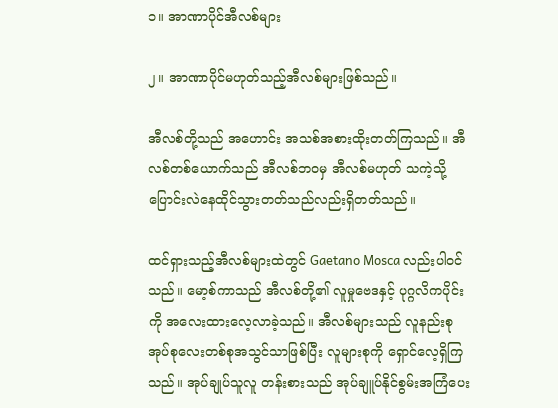၁။ အာဏာပိုင်အီလစ်များ

၂။ အာဏာပိုင်မဟုတ်သည့်အီလစ်များဖြစ်သည်။

အီလစ်တို့သည် အဟောင်း အသစ်အစားထိုးတတ်ကြသည်။ အီလစ်တစ်ယောက်သည် အီလစ်ဘဝမှ အီလစ်မဟုတ် သကဲ့သို့ ပြောင်းလဲနေထိုင်သွားတတ်သည်လည်းရှိတတ်သည်။

ထင်ရှားသည့်အီလစ်များထဲတွင် Gaetano Mosca လည်းပါဝင်သည်။ မော့စ်ကာသည် အီလစ်တို့၏ လူမှုဗေဒနှင့် ပုဂ္ဂလိကပိုင်းကို အလေးထားလေ့လာခဲ့သည်။ အီလစ်များသည် လူနည်းစုအုပ်စုလေးတစ်စုအသွင်သာဖြစ်ပြီး လူများစုကို ရှောင်လေ့ရှိကြသည်။ အုပ်ချုပ်သူလူ တန်းစားသည် အုပ်ချူပ်နိုင်စွမ်းအကြံပေး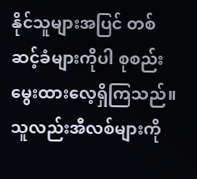နိုင်သူများအပြင် တစ်ဆင့်ခံများကိုပါ စုစည်း မွေးထားလေ့ရှိကြသည်။ သူလည်းအီလစ်များကို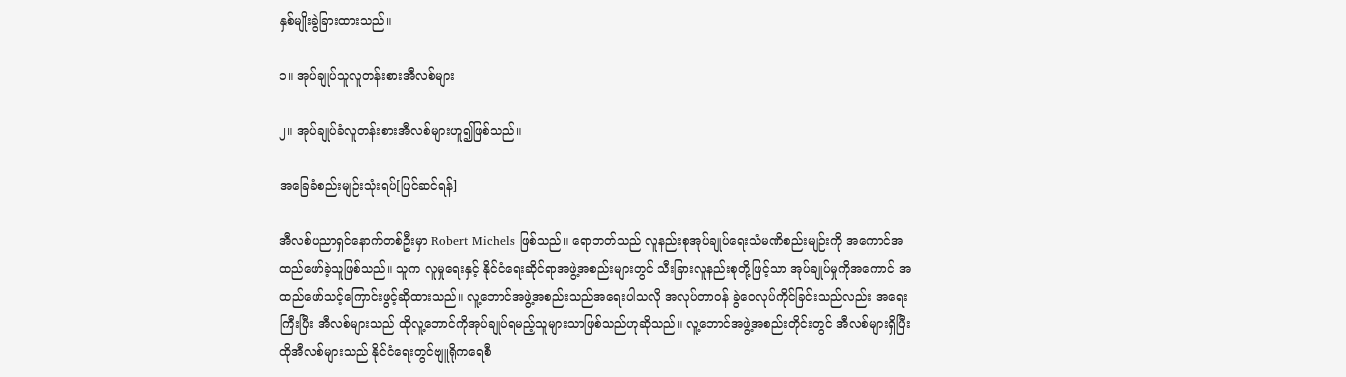နှစ်မျိုးခွဲခြားထားသည်။

၁။ အုပ်ချုပ်သူလူတန်းစားအီလစ်များ

၂။ အုပ်ချုပ်ခံလူတန်းစားအီလစ်များဟူ၍ဖြစ်သည်။

အခြေခံစည်းမျဉ်းသုံးရပ်[ပြင်ဆင်ရန်]

အီလစ်ပညာရှင်နောက်တစ်ဦးမှာ Robert Michels ဖြစ်သည်။ ရောဘတ်သည် လူနည်းစုအုပ်ချုပ်ရေးသံမဏိစည်းမျဉ်းကို အကောင်အထည်ဖော်ခဲ့သူဖြစ်သည်။ သူက လူမှုရေးနှင့် နိုင်ငံရေးဆိုင်ရာအဖွဲ့အစည်းများတွင် သီးခြားလူနည်းစုတို့ဖြင့်သာ အုပ်ချုပ်မှုကိုအကောင် အထည်ဖော်သင့်ကြောင်းဖွင့်ဆိုထားသည်။ လူ့ဘောင်အဖွဲ့အစည်းသည်အရေးပါသလို အလုပ်တာဝန် ခွဲဝေလုပ်ကိုင်ခြင်းသည်လည်း အရေး ကြီးပြီး အီလစ်များသည် ထိုလူ့ဘောင်ကိုအုပ်ချုပ်ရမည့်သူများသာဖြစ်သည်ဟုဆိုသည်။ လူ့ဘောင်အဖွဲ့အစည်းတိုင်းတွင် အီလစ်များရှိပြီး ထိုအီလစ်များသည် နိုင်ငံရေးတွင်ဗျူရိုကရေစီ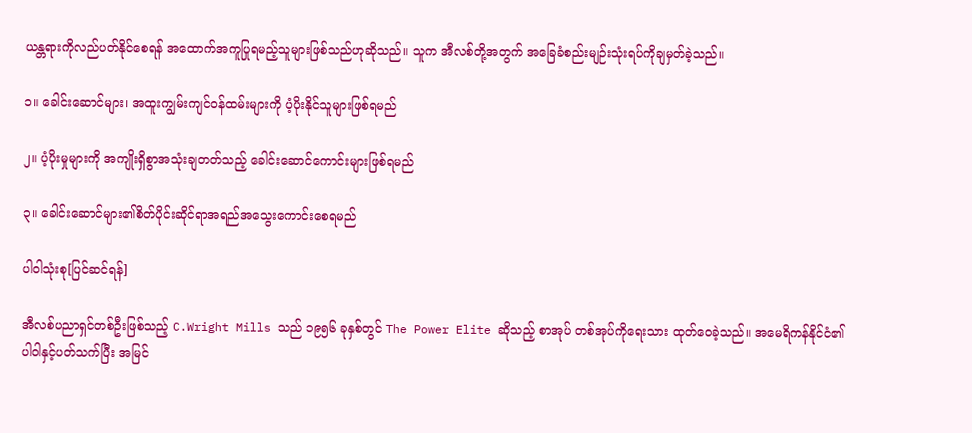ယန္တရားကိုလည်ပတ်နိုင်စေရန် အထောက်အကူပြုရမည့်သူများဖြစ်သည်ဟုဆိုသည်။ သူက အီလစ်တို့အတွက် အခြေခံစည်းမျဉ်းသုံးရပ်ကိုချမှတ်ခဲ့သည်။

၁။ ခေါင်းဆောင်များ၊ အထူးကျွမ်းကျင်ဝန်ထမ်းများကို ပံ့ပိုးနိုင်သူများဖြစ်ရမည်

၂။ ပံ့ပိုးမှုများကို အကျိုးရှိစွာအသုံးချတတ်သည့် ခေါင်းဆောင်ကောင်းများဖြစ်ရမည်

၃။ ခေါင်းဆောင်များ၏စိတ်ပိုင်းဆိုင်ရာအရည်အသွေးကောင်းစေရမည်

ပါဝါသုံးစု[ပြင်ဆင်ရန်]

အီလစ်ပညာရှင်တစ်ဦးဖြစ်သည့် C.Wright Mills သည် ၁၉၅၆ ခုနှစ်တွင် The Power Elite ဆိုသည့် စာအုပ် တစ်အုပ်ကိုရေးသား ထုတ်ဝေခဲ့သည်။ အမေရိကန်နိုင်ငံ၏ပါဝါနှင့်ပတ်သက်ပြီး အမြင်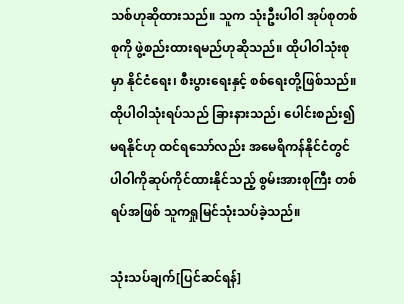သစ်ဟုဆိုထားသည်။ သူက သုံးဦးပါဝါ အုပ်စုတစ်စုကို ဖွဲ့စည်းထားရမည်ဟုဆိုသည်။ ထိုပါဝါသုံးစုမှာ နိုင်ငံရေး၊ စီးပွားရေးနှင့် စစ်ရေးတို့ဖြစ်သည်။ ထိုပါဝါသုံးရပ်သည် ခြားနားသည်၊ ပေါင်းစည်း၍မရနိုင်ဟု ထင်ရသော်လည်း အမေရိကန်နိုင်ငံတွင် ပါဝါကိုဆုပ်ကိုင်ထားနိုင်သည့် စွမ်းအားစုကြီး တစ်ရပ်အဖြစ် သူကရှုမြင်သုံးသပ်ခဲ့သည်။

သုံးသပ်ချက်[ပြင်ဆင်ရန်]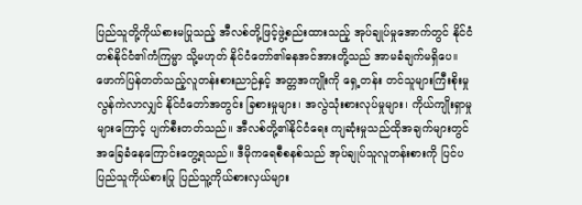ပြည်သူတို့ကိုယ်စားမပြုသည့် အီလစ်တို့ဖြင့်ဖွဲ့စည်းထားသည့် အုပ်ချုပ်မှုအောက်တွင် နိုင်ငံတစ်နိုင်ငံ၏ကံကြမ္မာ သို့မဟုတ် နိုင်ငံတော်၏ဓနအင်အားတို့သည် အာမခံချက်မရှိပေ။ ဖောက်ပြန်တတ်သည့်လူတန်းစားညာဉ်နှင့် အတ္တအကျိုးကို ရှေ့တန်း တင်သူများကြီးစိုးမှု လွန်ကဲလာလျှင် နိုင်ငံတော်အတွင်း ခြစားမှုများ၊ အလွဲသုံးစားလုပ်မှုများ၊ ကိုယ်ကျိုးရှာမှုများကြောင့် ပျက်စီးတတ်သည်။ အီလစ်တို့၏နိုင်ငံရေး ကျဆုံးမှုသည်ထိုအချက်များတွင်အခြေခံနေကြောင်းတွေ့ရသည်။ ဒီမိုကရေစီစနစ်သည် အုပ်ချုပ်သူလူတန်းစားကို ပြင်ပပြည်သူကိုယ်စားပြု ပြည်သူ့ကိုယ်စားလှယ်များ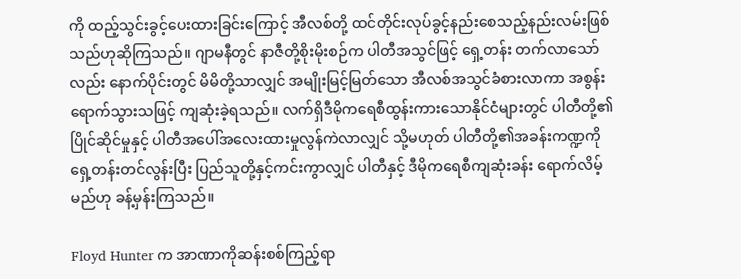ကို ထည့်သွင်းခွင့်ပေးထားခြင်းကြောင့် အီလစ်တို့ ထင်တိုင်းလုပ်ခွင့်နည်းစေသည့်နည်းလမ်းဖြစ်သည်ဟုဆိုကြသည်။ ဂျာမနီတွင် နာဇီတို့စိုးမိုးစဉ်က ပါတီအသွင်ဖြင့် ရှေ့တန်း တက်လာသော်လည်း နောက်ပိုင်းတွင် မိမိတို့သာလျှင် အမျိုးမြင့်မြတ်သော အီလစ်အသွင်ခံစားလာကာ အစွန်းရောက်သွားသဖြင့် ကျဆုံးခဲ့ရသည်။ လက်ရှိဒီမိုကရေစီထွန်းကားသောနိုင်ငံများတွင် ပါတီတို့၏ပြိုင်ဆိုင်မှုနှင့် ပါတီအပေါ်အလေးထားမှုလွန်ကဲလာလျှင် သို့မဟုတ် ပါတီတို့၏အခန်းကဏ္ဍကိုရှေ့တန်းတင်လွန်းပြီး ပြည်သူတို့နှင့်ကင်းကွာလျှင် ပါတီနှင့် ဒီမိုကရေစီကျဆုံးခန်း ရောက်လိမ့် မည်ဟု ခန့်မှန်းကြသည်။

Floyd Hunter က အာဏာကိုဆန်းစစ်ကြည့်ရာ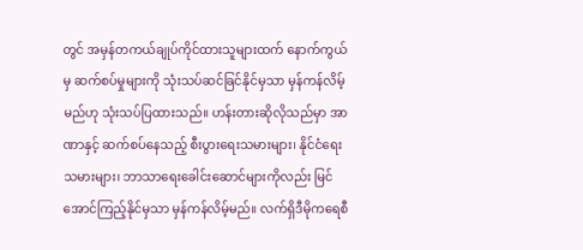တွင် အမှန်တကယ်ချုပ်ကိုင်ထားသူများထက် နောက်ကွယ်မှ ဆက်စပ်မှုများကို သုံးသပ်ဆင်ခြင်နိုင်မှသာ မှန်ကန်လိမ့်မည်ဟု သုံးသပ်ပြထားသည်။ ဟန်းတားဆိုလိုသည်မှာ အာဏာနှင့် ဆက်စပ်နေသည့် စီးပွားရေးသမားများ၊ နိုင်ငံရေးသမားများ၊ ဘာသာရေးခေါင်းဆောင်များကိုလည်း မြင်အောင်ကြည့်နိုင်မှသာ မှန်ကန်လိမ့်မည်။ လက်ရှိဒီမိုကရေစီ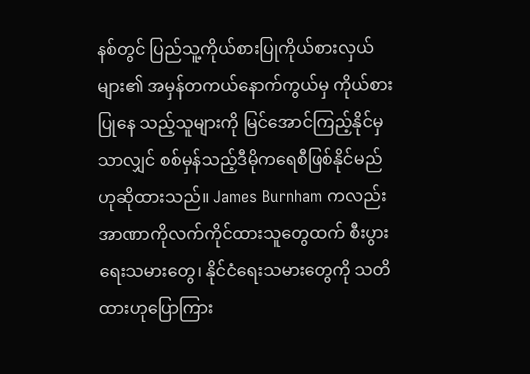နစ်တွင် ပြည်သူ့ကိုယ်စားပြုကိုယ်စားလှယ်များ၏ အမှန်တကယ်နောက်ကွယ်မှ ကိုယ်စားပြုနေ သည့်သူများကို မြင်အောင်ကြည့်နိုင်မှသာလျှင် စစ်မှန်သည့်ဒီမိုကရေစီဖြစ်နိုင်မည်ဟုဆိုထားသည်။ James Burnham ကလည်း အာဏာကိုလက်ကိုင်ထားသူတွေထက် စီးပွားရေးသမားတွေ၊ နိုင်ငံရေးသမားတွေကို သတိထားဟုပြောကြား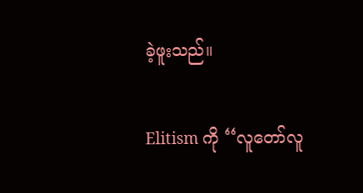ခဲ့ဖူးသည်။

Elitism ကို ‘‘လူတော်လူ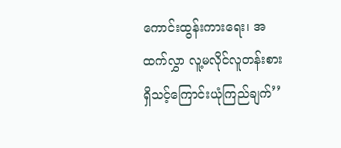ကောင်းထွန်းကားရေး၊ အထက်လွှာ လူ့မလိုင်လူတန်းစားရှိသင့်ကြောင်းယုံကြည်ချက်’’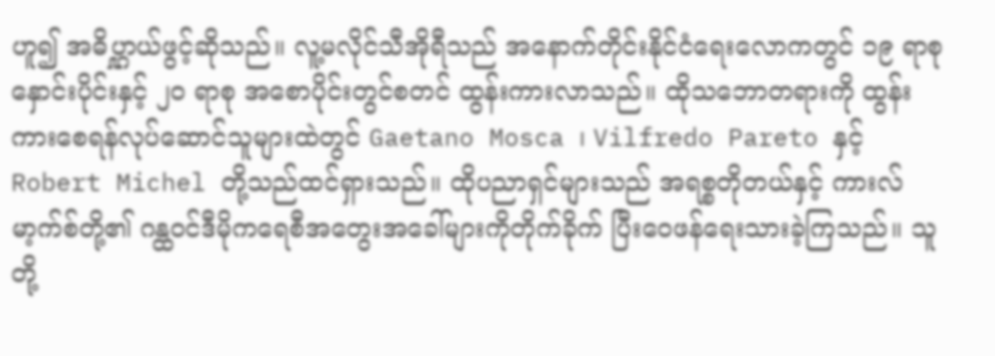ဟူ၍ အဓိပ္ဋာယ်ဖွင့်ဆိုသည်။ လူ့မလိုင်သီအိုရီသည် အနောက်တိုင်းနိုင်ငံရေးလောကတွင် ၁၉ ရာစုနှောင်းပိုင်းနှင့် ၂ဝ ရာစု အစောပိုင်းတွင်စတင် ထွန်းကားလာသည်။ ထိုသဘောတရားကို ထွန်းကားစေရန်လုပ်ဆောင်သူများထဲတွင် Gaetano Mosca ၊ Vilfredo Pareto နှင့် Robert Michel တို့သည်ထင်ရှားသည်။ ထိုပညာရှင်များသည် အရစ္စတိုတယ်နှင့် ကားလ်မာ့က်စ်တို့၏ ဂန္ထဝင်ဒီမိုကရေစီအတွေးအခေါ်များကိုတိုက်ခိုက် ပြီးဝေဖန်ရေးသားခဲ့ကြသည်။ သူတို့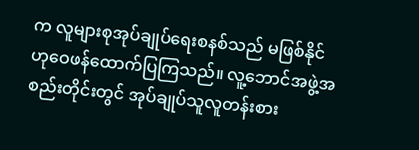က လူများစုအုပ်ချုပ်ရေးစနစ်သည် မဖြစ်နိုင်ဟုဝေဖန်ထောက်ပြကြသည်။ လူ့ဘောင်အဖွဲ့အစည်းတိုင်းတွင် အုပ်ချုပ်သူလူတန်းစား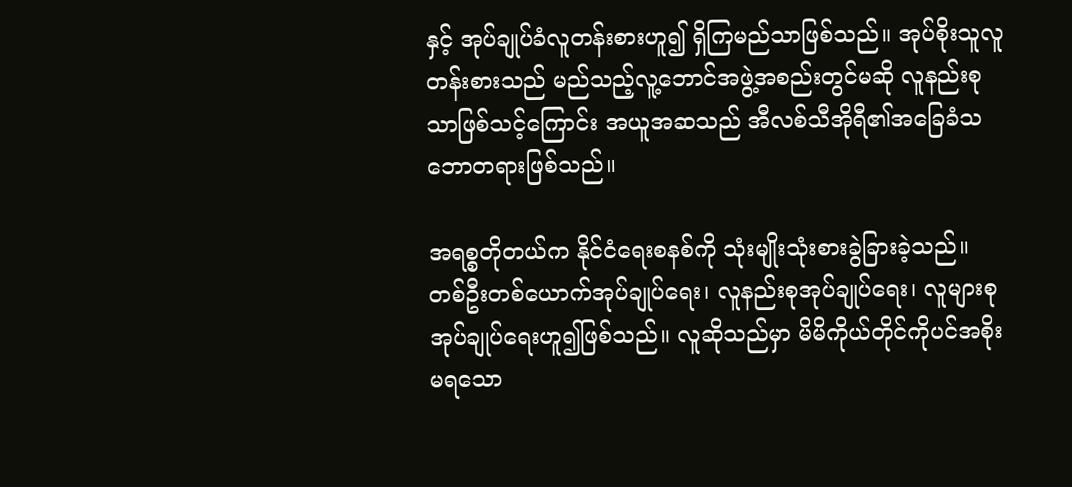နှင့် အုပ်ချုပ်ခံလူတန်းစားဟူ၍ ရှိကြမည်သာဖြစ်သည်။ အုပ်စိုးသူလူတန်းစားသည် မည်သည့်လူ့ဘောင်အဖွဲ့အစည်းတွင်မဆို လူနည်းစုသာဖြစ်သင့်ကြောင်း အယူအဆသည် အီလစ်သီအိုရီ၏အခြေခံသဘောတရားဖြစ်သည်။

အရစ္စတိုတယ်က နိုင်ငံရေးစနစ်ကို သုံးမျိုးသုံးစားခွဲခြားခဲ့သည်။ တစ်ဦးတစ်ယောက်အုပ်ချုပ်ရေး၊ လူနည်းစုအုပ်ချုပ်ရေး၊ လူများစုအုပ်ချုပ်ရေးဟူ၍ဖြစ်သည်။ လူဆိုသည်မှာ မိမိကိုယ်တိုင်ကိုပင်အစိုးမရသော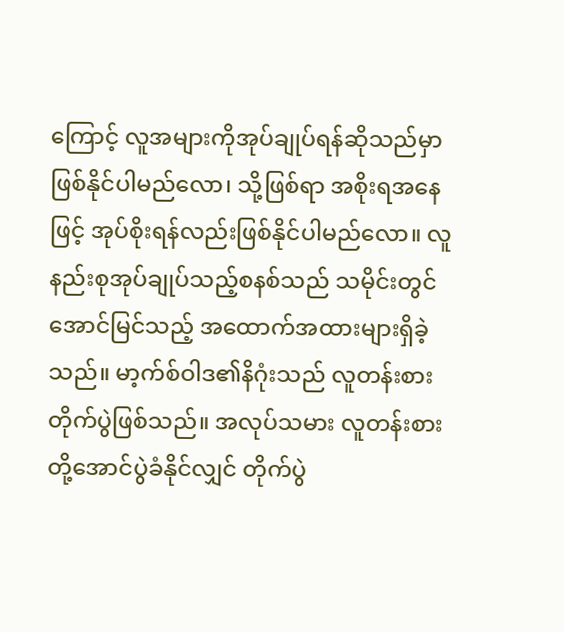ကြောင့် လူအများကိုအုပ်ချုပ်ရန်ဆိုသည်မှာ ဖြစ်နိုင်ပါမည်လော၊ သို့ဖြစ်ရာ အစိုးရအနေဖြင့် အုပ်စိုးရန်လည်းဖြစ်နိုင်ပါမည်လော။ လူနည်းစုအုပ်ချုပ်သည့်စနစ်သည် သမိုင်းတွင် အောင်မြင်သည့် အထောက်အထားများရှိခဲ့သည်။ မာ့က်စ်ဝါဒ၏နိဂုံးသည် လူတန်းစားတိုက်ပွဲဖြစ်သည်။ အလုပ်သမား လူတန်းစားတို့အောင်ပွဲခံနိုင်လျှင် တိုက်ပွဲ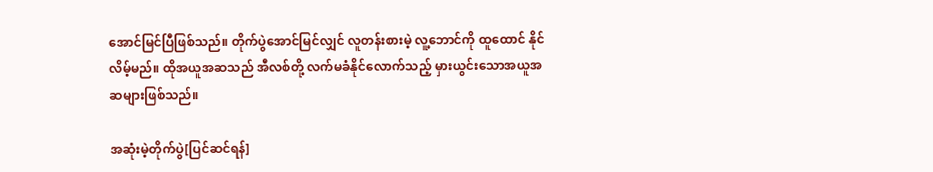အောင်မြင်ပြီဖြစ်သည်။ တိုက်ပွဲအောင်မြင်လျှင် လူတန်းစားမဲ့ လူ့ဘောင်ကို ထူထောင် နိုင်လိမ့်မည်။ ထိုအယူအဆသည် အီလစ်တို့ လက်မခံနိုင်လောက်သည့် မှားယွင်းသောအယူအဆများဖြစ်သည်။

အဆုံးမဲ့တိုက်ပွဲ[ပြင်ဆင်ရန်]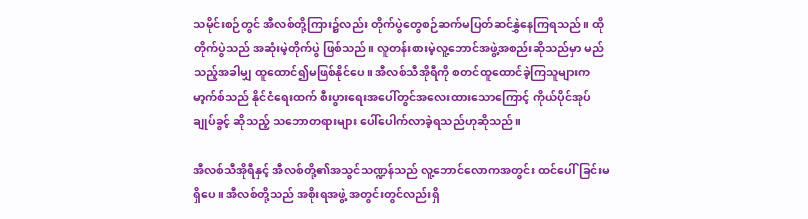သမိုင်းစဉ်တွင် အီလစ်တို့ကြား၌လည်း တိုက်ပွဲတွေစဉ်ဆက်မပြတ်ဆင်နွှဲနေကြရသည်။ ထိုတိုက်ပွဲသည် အဆုံးမဲ့တိုက်ပွဲ ဖြစ်သည်။ လူတန်းစားမဲ့လူ့ဘောင်အဖွဲ့အစည်းဆိုသည်မှာ မည်သည့်အခါမျှ ထူထောင်၍မဖြစ်နိုင်ပေ။ အီလစ်သီအိုရီကို စတင်ထူထောင်ခဲ့ကြသူများက မာ့က်စ်သည် နိုင်ငံရေးထက် စီးပွားရေးအပေါ်တွင်အလေးထားသောကြောင့် ကိုယ်ပိုင်အုပ်ချုပ်ခွင့် ဆိုသည့် သဘောတရားများ ပေါ်ပေါက်လာခဲ့ရသည်ဟုဆိုသည်။

အီလစ်သီအိုရီနှင့် အီလစ်တို့၏အသွင်သဏ္ဍန်သည် လူ့ဘောင်လောကအတွင်း ထင်ပေါ်ခြင်းမရှိပေ။ အီလစ်တို့သည် အစိုးရအဖွဲ့ အတွင်းတွင်လည်းရှိ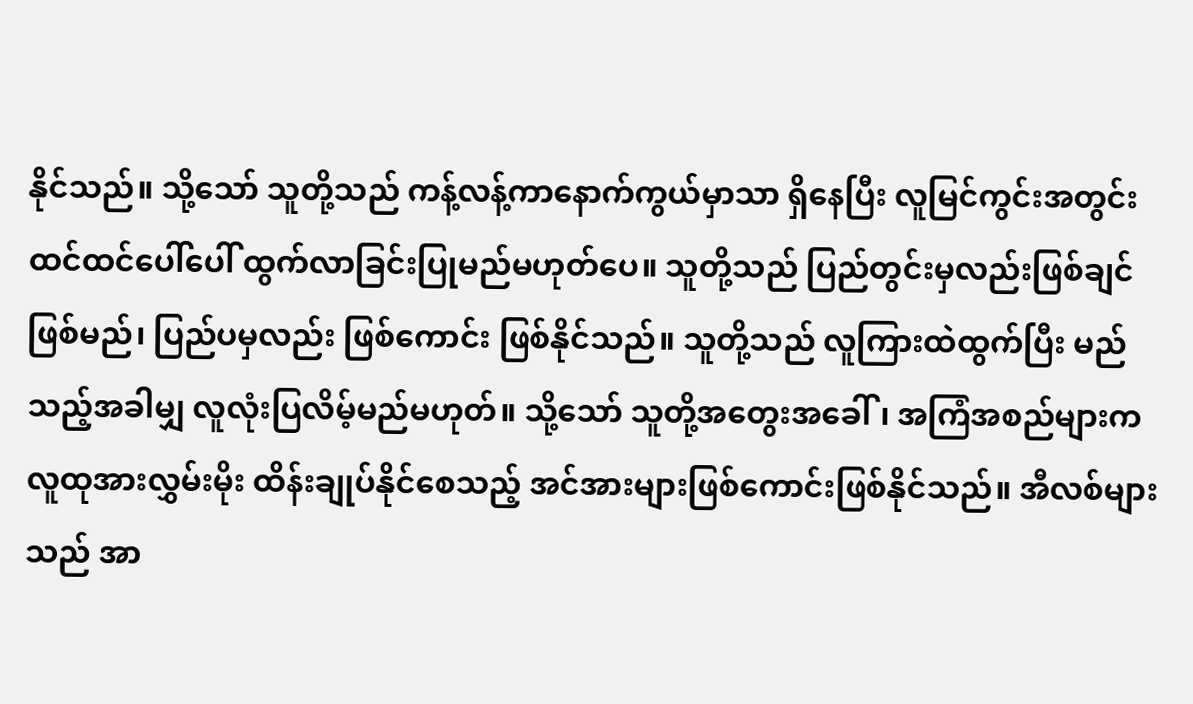နိုင်သည်။ သို့သော် သူတို့သည် ကန့်လန့်ကာနောက်ကွယ်မှာသာ ရှိနေပြီး လူမြင်ကွင်းအတွင်း ထင်ထင်ပေါ်ပေါ် ထွက်လာခြင်းပြုမည်မဟုတ်ပေ။ သူတို့သည် ပြည်တွင်းမှလည်းဖြစ်ချင်ဖြစ်မည်၊ ပြည်ပမှလည်း ဖြစ်ကောင်း ဖြစ်နိုင်သည်။ သူတို့သည် လူကြားထဲထွက်ပြီး မည်သည့်အခါမျှ လူလုံးပြလိမ့်မည်မဟုတ်။ သို့သော် သူတို့အတွေးအခေါ်၊ အကြံအစည်များက လူထုအားလွှမ်းမိုး ထိန်းချုပ်နိုင်စေသည့် အင်အားများဖြစ်ကောင်းဖြစ်နိုင်သည်။ အီလစ်များသည် အာ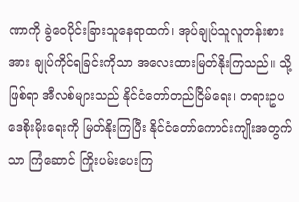ဏာကို ခွဲဝေပိုင်းခြားသူနေရာထက်၊ အုပ်ချုပ်သူလူတန်းစားအား ချုပ်ကိုင်ရခြင်းကိုသာ အလေးထားမြတ်နိုးကြသည်။ သို့ဖြစ်ရာ အီလစ်များသည် နိုင်ငံတော်တည်ငြိမ်ရေး၊ တရားဥပဒေစိုးမိုးရေးကို မြတ်နိုးကြပြီး နိုင်ငံတော်ကောင်းကျိုးအတွက်သာ ကြံဆောင် ကြိုးပမ်းပေးကြ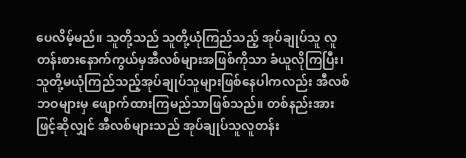ပေလိမ့်မည်။ သူတို့သည် သူတို့ယုံကြည်သည့် အုပ်ချုပ်သူ လူတန်းစားနောက်ကွယ်မှအီလစ်များအဖြစ်ကိုသာ ခံယူလိုကြပြီး၊ သူတို့မယုံကြည်သည့်အုပ်ချုပ်သူများဖြစ်နေပါကလည်း အီလစ်ဘဝများမှ ဖျောက်ထားကြမည်သာဖြစ်သည်။ တစ်နည်းအားဖြင့်ဆိုလျှင် အီလစ်များသည် အုပ်ချုပ်သူလူတန်း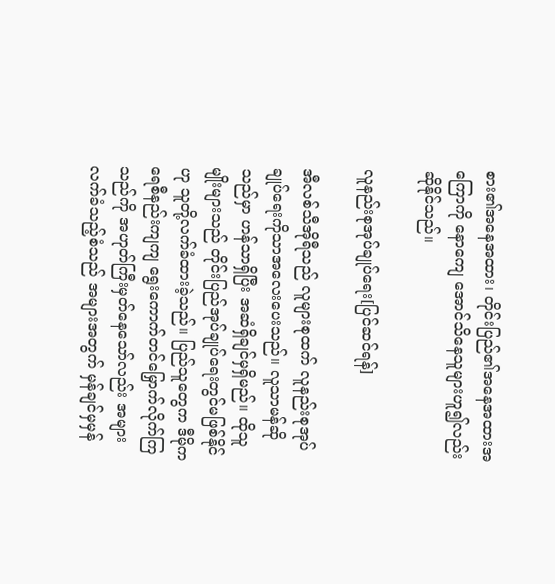စား၏အနေအထား၊ တိုင်းပြည်၏အနေအထားအကြောကို နောကျေ အောင်သိနေသူများဟူ၍လည်းဆိုနိုင်သည်။

လူနည်းစုအုပ်ချုပ်ရေး[ပြင်ဆင်ရန်]

အီလစ်သီအိုရီသည် လူများစုထက် လူနည်းစုအုပ်ချုပ်ရေးကိုသာအလေးပေးသည်။ လူသာမန်ဆိုသည်မှာ ဟန်သာရှိပြီး အဆံရှိချင်မှရှိမည်။ ထိုသူမျိုးများသည် တိုင်းပြည်အုပ်ချုပ်ရေးတွင်မဖြစ်နိုင်ဟု သူတို့လက်ခံထားခဲ့သည်။ ပြည်သူတွေက ဒီမိုကရေစီနည်းကျကျ ရွေးကောက်တင်မြှောက်လိုက်ကြသည်ကို အဟုတ်ကြီးမှတ်နေသော်လည်း အများလက်ခံသည့်စံသည် အများအတွက် မှန်ချင်မှမှန်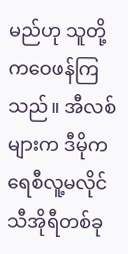မည်ဟု သူတို့ကဝေဖန်ကြသည်။ အီလစ်များက ဒီမိုကရေစီလူ့မလိုင်သီအိုရီတစ်ခု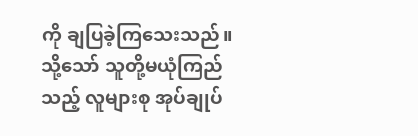ကို ချပြခဲ့ကြသေးသည်။ သို့သော် သူတို့မယုံကြည်သည့် လူများစု အုပ်ချုပ်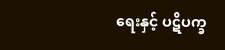ရေးနှင့် ပဋိပက္ခ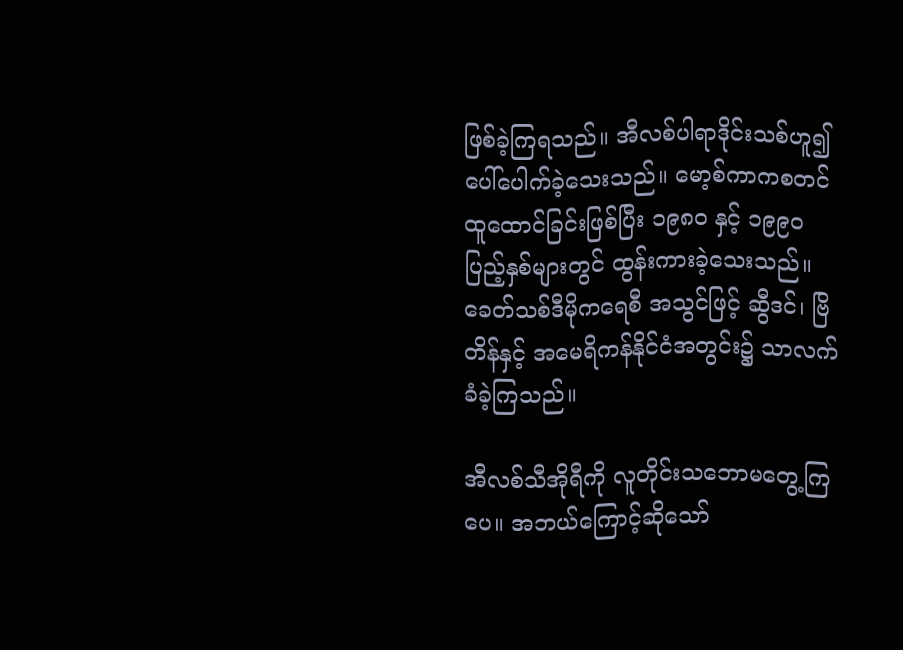ဖြစ်ခဲ့ကြရသည်။ အီလစ်ပါရာဒိုင်းသစ်ဟူ၍ ပေါ်ပေါက်ခဲ့သေးသည်။ မော့စ်ကာကစတင်ထူထောင်ခြင်းဖြစ်ပြီး ၁၉၈ဝ နှင့် ၁၉၉ဝ ပြည့်နှစ်များတွင် ထွန်းကားခဲ့သေးသည်။ ခေတ်သစ်ဒီမိုကရေစီ အသွင်ဖြင့် ဆွီဒင်၊ ဗြိတိန်နှင့် အမေရိကန်နိုင်ငံအတွင်း၌ သာလက်ခံခဲ့ကြသည်။

အီလစ်သီအိုရီကို လူတိုင်းသဘောမတွေ့ကြပေ။ အဘယ်ကြောင့်ဆိုသော်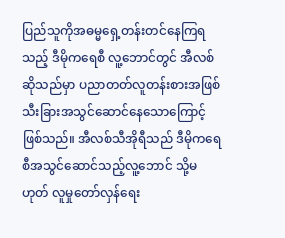ပြည်သူကိုအဓမ္မရှေ့တန်းတင်နေကြရသည့် ဒီမိုကရေစီ လူ့ဘောင်တွင် အီလစ်ဆိုသည်မှာ ပညာတတ်လူတန်းစားအဖြစ် သီးခြားအသွင်ဆောင်နေသောကြောင့်ဖြစ်သည်။ အီလစ်သီအိုရီသည် ဒီမိုကရေစီအသွင်ဆောင်သည့်လူ့ဘောင် သို့မဟုတ် လူမှုတော်လှန်ရေး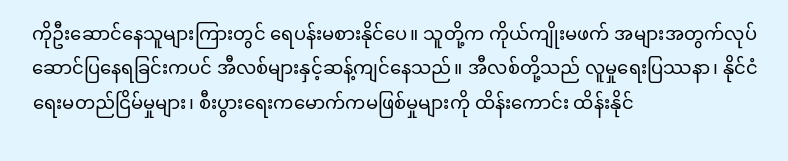ကိုဦးဆောင်နေသူများကြားတွင် ရေပန်းမစားနိုင်ပေ။ သူတို့က ကိုယ်ကျိုးမဖက် အများအတွက်လုပ်ဆောင်ပြနေရခြင်းကပင် အီလစ်များနှင့်ဆန့်ကျင်နေသည်။ အီလစ်တို့သည် လူမှုရေးပြဿနာ၊ နိုင်ငံရေးမတည်ငြိမ်မှုများ၊ စီးပွားရေးကမောက်ကမဖြစ်မှုများကို ထိန်းကောင်း ထိန်းနိုင်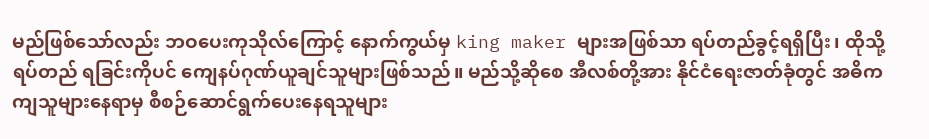မည်ဖြစ်သော်လည်း ဘဝပေးကုသိုလ်ကြောင့် နောက်ကွယ်မှ king maker များအဖြစ်သာ ရပ်တည်ခွင့်ရရှိပြီး၊ ထိုသို့ ရပ်တည် ရခြင်းကိုပင် ကျေနပ်ဂုဏ်ယူချင်သူများဖြစ်သည်။ မည်သို့ဆိုစေ အီလစ်တို့အား နိုင်ငံရေးဇာတ်ခုံတွင် အဓိကကျသူများနေရာမှ စီစဉ်ဆောင်ရွက်ပေးနေရသူများ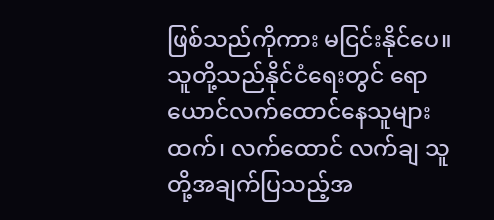ဖြစ်သည်ကိုကား မငြင်းနိုင်ပေ။ သူတို့သည်နိုင်ငံရေးတွင် ရောယောင်လက်ထောင်နေသူများထက်၊ လက်ထောင် လက်ချ သူတို့အချက်ပြသည့်အ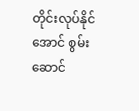တိုင်းလုပ်နိုင်အောင် စွမ်းဆောင်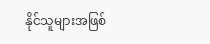နိုင်သူများအဖြစ်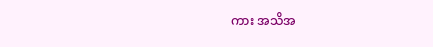ကား အသိအ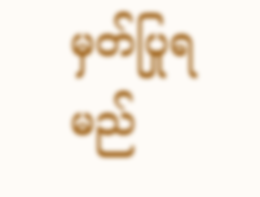မှတ်ပြုရမည်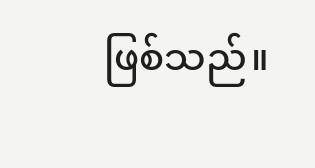ဖြစ်သည်။